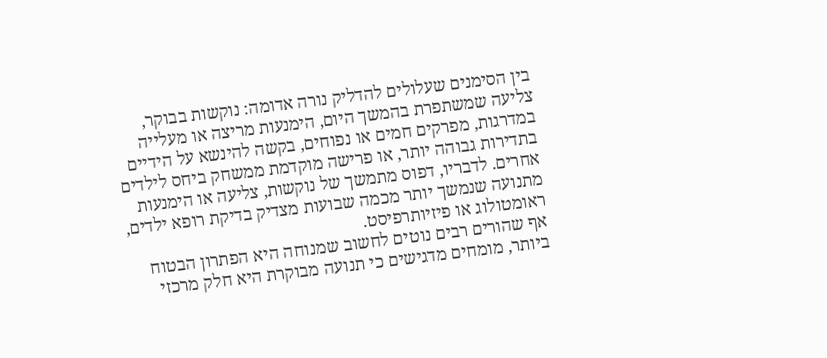בין הסימנים שעלולים להדליק נורה אדומה: נוקשות בבוקר, צליעה שמשתפרת בהמשך היום, הימנעות מריצה או מעלייה במדרגות, מפרקים חמים או נפוחים, בקשה להינשא על הידיים בתדירות גבוהה יותר, או פרישה מוקדמת ממשחק ביחס לילדים אחרים. לדבריו, דפוס מתמשך של נוקשות, צליעה או הימנעות מתנועה שנמשך יותר מכמה שבועות מצדיק בדיקת רופא ילדים, ראומטולוג או פיזיותרפיסט.
אף שהורים רבים נוטים לחשוב שמנוחה היא הפתרון הבטוח ביותר, מומחים מדגישים כי תנועה מבוקרת היא חלק מרכזי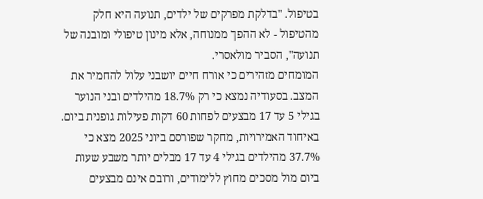בטיפול. "בדלקת מפרקים של ילדים, תנועה היא חלק מהטיפול - לא ההפך ממנוחה, אלא מינון טיפולי ומובנה של תנועה", הסביר מולאסרי.
המומחים מזהירים כי אורח חיים יושבני עלול להחמיר את המצב. בסעודיה נמצא כי רק 18.7% מהילדים ובני הנוער בגילי 5 עד 17 מבצעים לפחות 60 דקות פעילות גופנית ביום. באיחוד האמירויות, מחקר שפורסם ביוני 2025 מצא כי 37.7% מהילדים בגילי 4 עד 17 מבלים יותר משבע שעות ביום מול מסכים מחוץ ללימודים, ורובם אינם מבצעים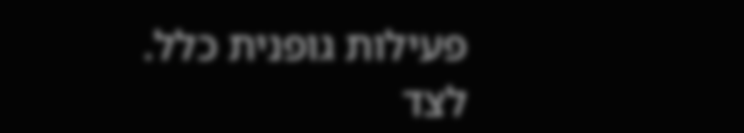פעילות גופנית כלל.
לצד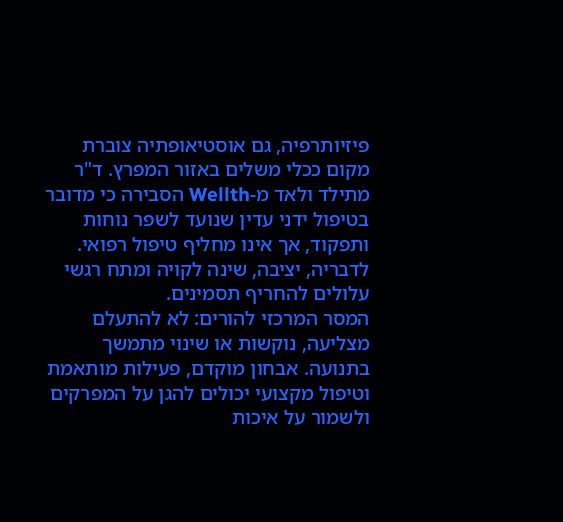פיזיותרפיה, גם אוסטיאופתיה צוברת מקום ככלי משלים באזור המפרץ. ד"ר מתילד ולאד מ-Wellth הסבירה כי מדובר בטיפול ידני עדין שנועד לשפר נוחות ותפקוד, אך אינו מחליף טיפול רפואי. לדבריה, יציבה, שינה לקויה ומתח רגשי עלולים להחריף תסמינים.
המסר המרכזי להורים: לא להתעלם מצליעה, נוקשות או שינוי מתמשך בתנועה. אבחון מוקדם, פעילות מותאמת וטיפול מקצועי יכולים להגן על המפרקים ולשמור על איכות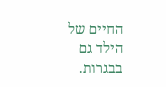החיים של הילד גם בבגרות.